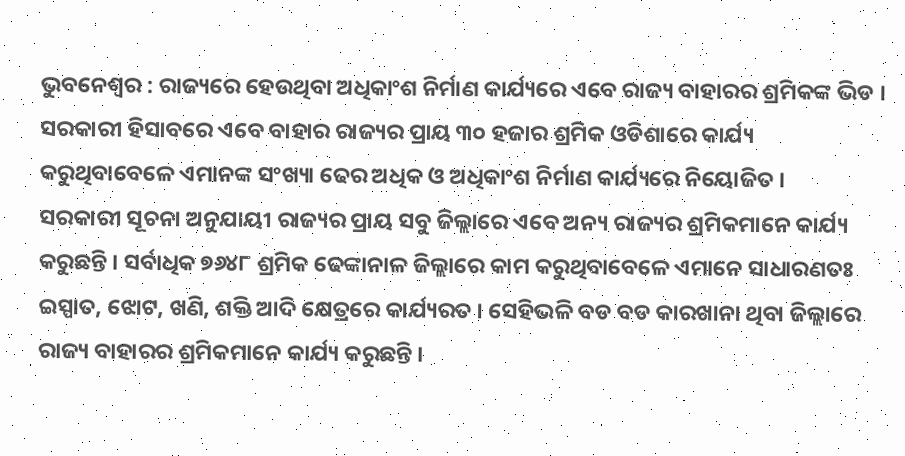ଭୁବନେଶ୍ୱର : ରାଜ୍ୟରେ ହେଉଥିବା ଅଧିକାଂଶ ନିର୍ମାଣ କାର୍ଯ୍ୟରେ ଏବେ ରାଜ୍ୟ ବାହାରର ଶ୍ରମିକଙ୍କ ଭିଡ । ସରକାରୀ ହିସାବରେ ଏବେ ବାହାର ରାଜ୍ୟର ପ୍ରାୟ ୩୦ ହଜାର ଶ୍ରମିକ ଓଡିଶାରେ କାର୍ଯ୍ୟ କରୁଥିବାବେଳେ ଏମାନଙ୍କ ସଂଖ୍ୟା ଢେର ଅଧିକ ଓ ଅଧିକାଂଶ ନିର୍ମାଣ କାର୍ଯ୍ୟରେ ନିୟୋଜିତ ।
ସରକାରୀ ସୂଚନା ଅନୁଯାୟୀ ରାଜ୍ୟର ପ୍ରାୟ ସବୁ ଜିଲ୍ଲାରେ ଏବେ ଅନ୍ୟ ରାଜ୍ୟର ଶ୍ରମିକମାନେ କାର୍ଯ୍ୟ କରୁଛନ୍ତି । ସର୍ବାଧିକ ୭୬୪୮ ଶ୍ରମିକ ଢେଙ୍କାନାଳ ଜିଲ୍ଲାରେ କାମ କରୁଥିବାବେଳେ ଏମାନେ ସାଧାରଣତଃ ଇସ୍ପାତ, ଝୋଟ, ଖଣି, ଶକ୍ତି ଆଦି କ୍ଷେତ୍ରରେ କାର୍ଯ୍ୟରତ । ସେହିଭଳି ବଡ ବଡ କାରଖାନା ଥିବା ଜିଲ୍ଲାରେ ରାଜ୍ୟ ବାହାରର ଶ୍ରମିକମାନେ କାର୍ଯ୍ୟ କରୁଛନ୍ତି ।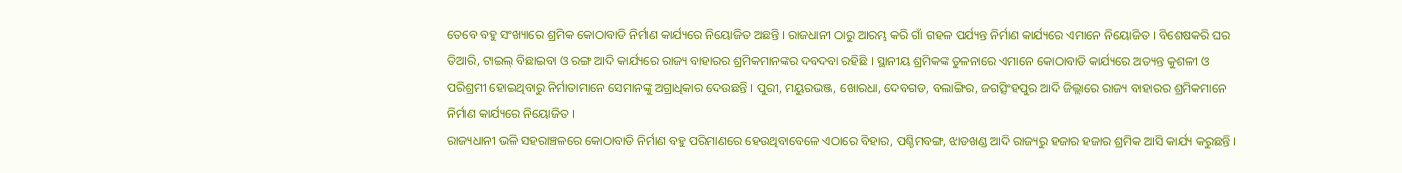ତେବେ ବହୁ ସଂଖ୍ୟାରେ ଶ୍ରମିକ କୋଠାବାଡି ନିର୍ମାଣ କାର୍ଯ୍ୟରେ ନିୟୋଜିତ ଅଛନ୍ତି । ରାଜଧାନୀ ଠାରୁ ଆରମ୍ଭ କରି ଗାଁ ଗହଳ ପର୍ଯ୍ୟନ୍ତ ନିର୍ମାଣ କାର୍ଯ୍ୟରେ ଏମାନେ ନିୟୋଜିତ । ବିଶେଷକରି ଘର ତିଆରି, ଟାଇଲ୍ ବିଛାଇବା ଓ ରଙ୍ଗ ଆଦି କାର୍ଯ୍ୟରେ ରାଜ୍ୟ ବାହାରର ଶ୍ରମିକମାନଙ୍କର ଦବଦବା ରହିଛି । ସ୍ଥାନୀୟ ଶ୍ରମିକଙ୍କ ତୁଳନାରେ ଏମାନେ କୋଠାବାଡି କାର୍ଯ୍ୟରେ ଅତ୍ୟନ୍ତ କୁଶଳୀ ଓ ପରିଶ୍ରମୀ ହୋଇଥିବାରୁ ନିର୍ମାତାମାନେ ସେମାନଙ୍କୁ ଅଗ୍ରାଧିକାର ଦେଉଛନ୍ତି । ପୁରୀ, ମୟୁରଭଞ୍ଜ, ଖୋରଧା, ଦେବଗଡ, ବଲାଙ୍ଗିର, ଜଗତ୍ସିଂହପୁର ଆଦି ଜିଲ୍ଲାରେ ରାଜ୍ୟ ବାହାରର ଶ୍ରମିକମାନେ ନିର୍ମାଣ କାର୍ଯ୍ୟରେ ନିୟୋଜିତ ।
ରାଜ୍ୟଧାନୀ ଭଳି ସହରାଞ୍ଚଳରେ କୋଠାବାଡି ନିର୍ମାଣ ବହୁ ପରିମାଣରେ ହେଉଥିବାବେଳେ ଏଠାରେ ବିହାର, ପଶ୍ଚିମବଙ୍ଗ, ଝାଡଖଣ୍ଡ ଆଦି ରାଜ୍ୟରୁ ହଜାର ହଜାର ଶ୍ରମିକ ଆସି କାର୍ଯ୍ୟ କରୁଛନ୍ତି ।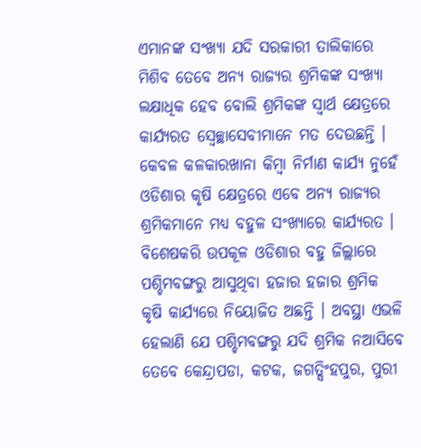ଏମାନଙ୍କ ସଂଖ୍ୟା ଯଦି ସରକାରୀ ତାଲିକାରେ ମିଶିବ ତେବେ ଅନ୍ୟ ରାଜ୍ୟର ଶ୍ରମିକଙ୍କ ସଂଖ୍ୟା ଲକ୍ଷାଧିକ ହେବ ବୋଲି ଶ୍ରମିକଙ୍କ ସ୍ୱାର୍ଥ କ୍ଷେତ୍ରରେ କାର୍ଯ୍ୟରତ ସ୍ୱେଚ୍ଛାସେବୀମାନେ ମତ ଦେଉଛନ୍ତି ।
କେବଳ କଳକାରଖାନା କିମ୍ବା ନିର୍ମାଣ କାର୍ଯ୍ୟ ନୁହେଁ ଓଡିଶାର କୃଷି କ୍ଷେତ୍ରରେ ଏବେ ଅନ୍ୟ ରାଜ୍ୟର ଶ୍ରମିକମାନେ ମଧ୍ୟ ବହୁଳ ସଂଖ୍ୟାରେ କାର୍ଯ୍ୟରତ । ବିଶେଷକରି ଉପକୂଳ ଓଡିଶାର ବହୁ ଜିଲ୍ଲାରେ ପଶ୍ଚିମବଙ୍ଗରୁ ଆସୁଥିବା ହଜାର ହଜାର ଶ୍ରମିକ କୃଷି କାର୍ଯ୍ୟରେ ନିୟୋଜିତ ଅଛନ୍ତି । ଅବସ୍ଥା ଏଭଳି ହେଲାଣି ଯେ ପଶ୍ଚିମବଙ୍ଗରୁ ଯଦି ଶ୍ରମିକ ନଆସିବେ ତେବେ କେନ୍ଦ୍ରାପଡା, କଟକ, ଜଗତ୍ସିଂହପୁର, ପୁରୀ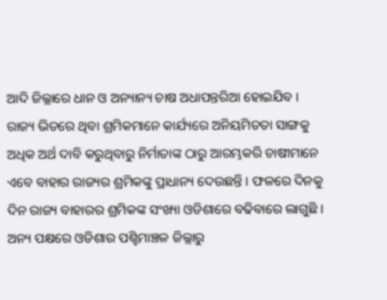ଆଦି ଜିଲ୍ଲାରେ ଧାନ ଓ ଅନ୍ୟାନ୍ୟ ଚାଷ ଅଧାପନ୍ତରିଆ ହୋଇଯିବ ।
ରାଜ୍ୟ ଭିତରେ ଥିବା ଶ୍ରମିକମାନେ କାର୍ଯ୍ୟରେ ଅନିୟମିତତା ସାଙ୍ଗକୁ ଅଧିକ ଅର୍ଥ ଦାବି କରୁଥିବାରୁ ନିର୍ମାତାଙ୍କ ଠାରୁ ଆରମ୍ଭକରି ଚାଷୀମାନେ ଏବେ ବାହାର ରାଜ୍ୟର ଶ୍ରମିକଙ୍କୁ ପ୍ରାଧାନ୍ୟ ଦେଉଛନ୍ତି । ଫଳରେ ଦିନକୁ ଦିନ ରାଜ୍ୟ ବାହାରର ଶ୍ରମିକଙ୍କ ସଂଖ୍ୟା ଓଡିଶାରେ ବଢିବାରେ ଲାଗୁଛି । ଅନ୍ୟ ପକ୍ଷରେ ଓଡିଶାର ପଶ୍ଚିମାଞ୍ଚଳ ଜିଲ୍ଲାରୁ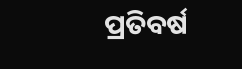ପ୍ରତିବର୍ଷ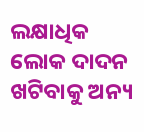ଲକ୍ଷାଧିକ ଲୋକ ଦାଦନ ଖଟିବାକୁ ଅନ୍ୟ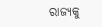ରାଜ୍ୟକୁ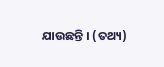ଯାଉଛନ୍ତି । (ତଥ୍ୟ)